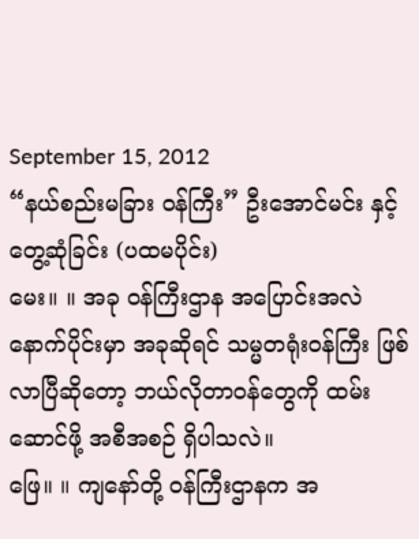September 15, 2012
“နယ်စည်းမခြား ဝန်ကြီး” ဦးအောင်မင်း နှင့် တွေ့ဆုံခြင်း (ပထမပိုင်း)
မေး။ ။ အခု ၀န်ကြီးဌာန အပြောင်းအလဲ နောက်ပိုင်းမှာ အခုဆိုရင် သမ္မတရုံးဝန်ကြီး ဖြစ်လာပြီဆိုတော့ ဘယ်လိုတာဝန်တွေကို ထမ်းဆောင်ဖို့ အစီအစဉ် ရှိပါသလဲ။
ဖြေ။ ။ ကျနော်တို့ ၀န်ကြီးဌာနက အ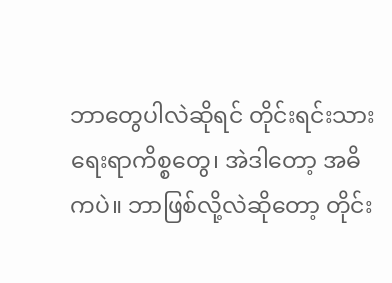ဘာတွေပါလဲဆိုရင် တိုင်းရင်းသားရေးရာကိစ္စတွေ၊ အဲဒါတော့ အဓိကပဲ။ ဘာဖြစ်လို့လဲဆိုတော့ တိုင်း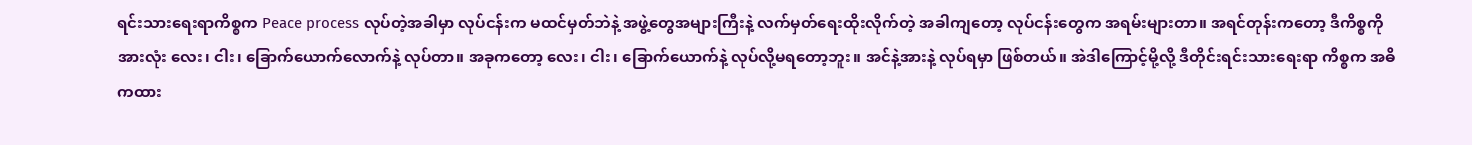ရင်းသားရေးရာကိစ္စက Peace process လုပ်တဲ့အခါမှာ လုပ်ငန်းက မထင်မှတ်ဘဲနဲ့ အဖွဲ့တွေအများကြီးနဲ့ လက်မှတ်ရေးထိုးလိုက်တဲ့ အခါကျတော့ လုပ်ငန်းတွေက အရမ်းများတာ။ အရင်တုန်းကတော့ ဒီကိစ္စကို အားလုံး လေး၊ ငါး၊ ခြောက်ယောက်လောက်နဲ့ လုပ်တာ။ အခုကတော့ လေး၊ ငါး၊ ခြောက်ယောက်နဲ့ လုပ်လို့မရတော့ဘူး။ အင်နဲ့အားနဲ့ လုပ်ရမှာ ဖြစ်တယ်။ အဲဒါကြောင့်မို့လို့ ဒီတိုင်းရင်းသားရေးရာ ကိစ္စက အဓိကထား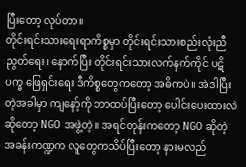ပြီးတော့ လုပ်တာ။
တိုင်းရင်းသားရေးရာကိစ္စမှာ တိုင်းရင်းသားစည်းလုံးညီညွတ်ရေး၊ နောက်ပြီး တိုင်းရင်းသားလက်နက်ကိုင် ပဋိပက္ခ ဖြေရှင်းရေး ဒီကိစ္စတွေကတော့ အဓိကပဲ။ အဲဒါပြီးတဲ့အခါမှာ ကျနော့်ကို ဘာထပ်ပြီးတော့ ပေါင်းပေးထားလဲဆိုတော့ NGO အဖွဲ့တဲ့။ အရင်တုန်းကတော့ NGO ဆိုတဲ့ အခန်းကဏ္ဍက လူတွေကသိပ်ပြီးတော့ နားမလည်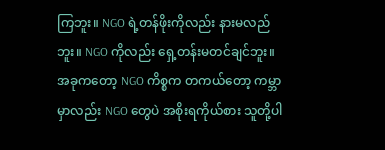ကြဘူး။ NGO ရဲ့တန်ဖိုးကိုလည်း နားမလည်ဘူး။ NGO ကိုလည်း ရှေ့တန်းမတင်ချင်ဘူး။ အခုကတော့ NGO ကိစ္စက တကယ်တော့ ကမ္ဘာမှာလည်း NGO တွေပဲ အစိုးရကိုယ်စား သူတို့ပါ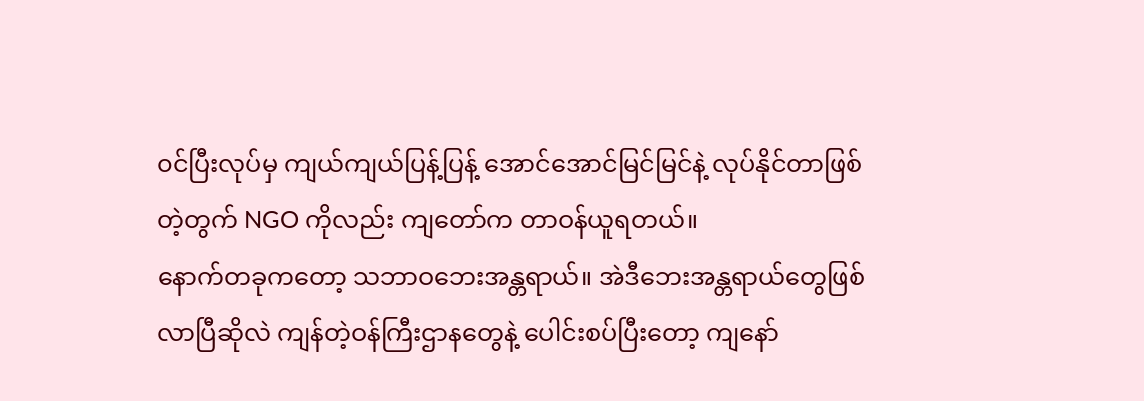၀င်ပြီးလုပ်မှ ကျယ်ကျယ်ပြန့်ပြန့် အောင်အောင်မြင်မြင်နဲ့ လုပ်နိုင်တာဖြစ်တဲ့တွက် NGO ကိုလည်း ကျတော်က တာဝန်ယူရတယ်။
နောက်တခုကတော့ သဘာဝဘေးအန္တရာယ်။ အဲဒီဘေးအန္တရာယ်တွေဖြစ်လာပြီဆိုလဲ ကျန်တဲ့ဝန်ကြီးဌာနတွေနဲ့ ပေါင်းစပ်ပြီးတော့ ကျနော်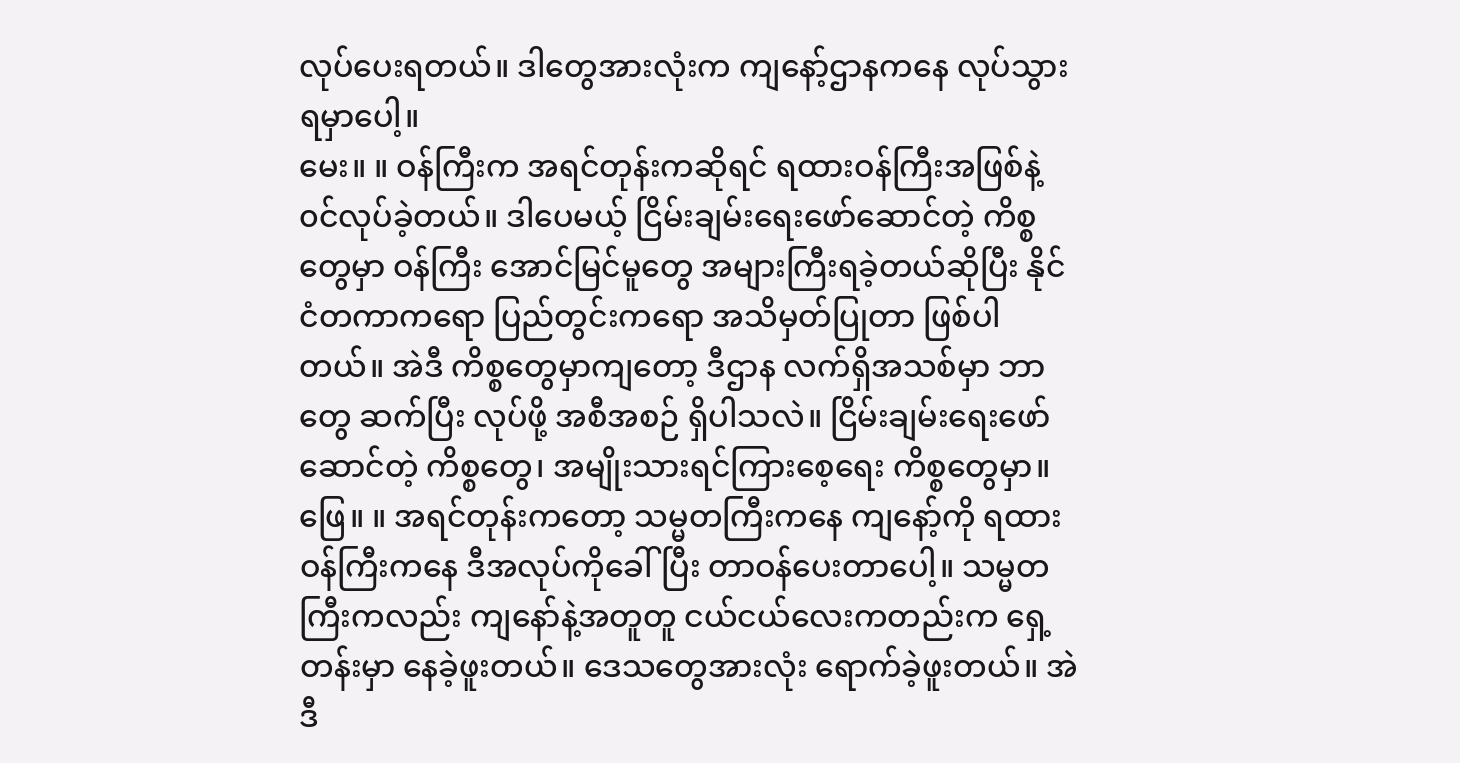လုပ်ပေးရတယ်။ ဒါတွေအားလုံးက ကျနော့်ဌာနကနေ လုပ်သွားရမှာပေါ့။
မေး။ ။ ဝန်ကြီးက အရင်တုန်းကဆိုရင် ရထားဝန်ကြီးအဖြစ်နဲ့ ၀င်လုပ်ခဲ့တယ်။ ဒါပေမယ့် ငြိမ်းချမ်းရေးဖော်ဆောင်တဲ့ ကိစ္စတွေမှာ ဝန်ကြီး အောင်မြင်မူတွေ အများကြီးရခဲ့တယ်ဆိုပြီး နိုင်ငံတကာကရော ပြည်တွင်းကရော အသိမှတ်ပြုတာ ဖြစ်ပါတယ်။ အဲဒီ ကိစ္စတွေမှာကျတော့ ဒီဌာန လက်ရှိအသစ်မှာ ဘာတွေ ဆက်ပြီး လုပ်ဖို့ အစီအစဉ် ရှိပါသလဲ။ ငြိမ်းချမ်းရေးဖော်ဆောင်တဲ့ ကိစ္စတွေ၊ အမျိုးသားရင်ကြားစေ့ရေး ကိစ္စတွေမှာ။
ဖြေ။ ။ အရင်တုန်းကတော့ သမ္မတကြီးကနေ ကျနော့်ကို ရထားဝန်ကြီးကနေ ဒီအလုပ်ကိုခေါ်ပြီး တာဝန်ပေးတာပေါ့။ သမ္မတကြီးကလည်း ကျနော်နဲ့အတူတူ ငယ်ငယ်လေးကတည်းက ရှေ့တန်းမှာ နေခဲ့ဖူးတယ်။ ဒေသတွေအားလုံး ရောက်ခဲ့ဖူးတယ်။ အဲဒီ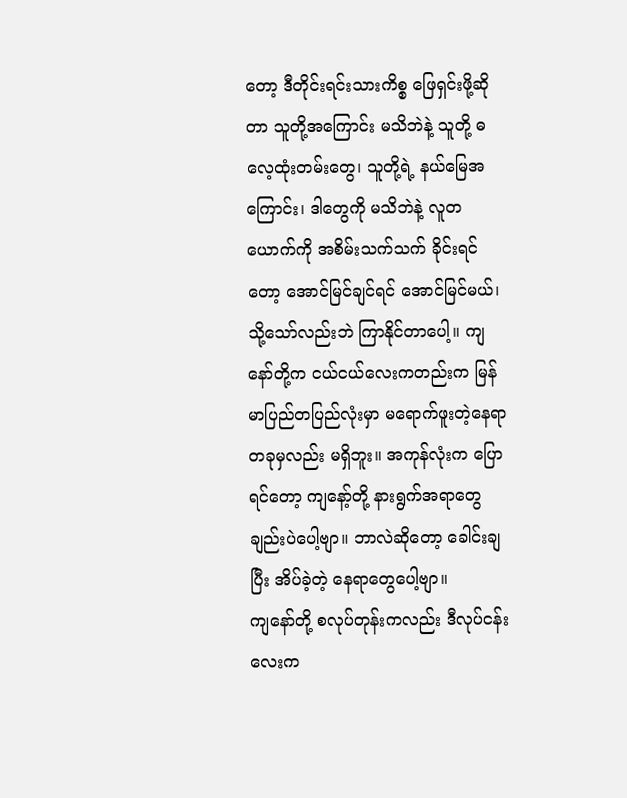တော့ ဒီတိုင်းရင်းသားကိစ္စ ဖြေရှင်းဖို့ဆိုတာ သူတို့အကြောင်း မသိဘဲနဲ့ သူတို့ ဓလေ့ထုံးတမ်းတွေ၊ သူတို့ရဲ့ နယ်မြေအကြောင်း၊ ဒါတွေကို မသိဘဲနဲ့ လူတယောက်ကို အစိမ်းသက်သက် ခိုင်းရင်တော့ အောင်မြင်ချင်ရင် အောင်မြင်မယ်၊ သို့သော်လည်းဘဲ ကြာနိုင်တာပေါ့။ ကျနော်တို့က ငယ်ငယ်လေးကတည်းက မြန်မာပြည်တပြည်လုံးမှာ မရောက်ဖူးတဲ့နေရာ တခုမှလည်း မရှိဘူး။ အကုန်လုံးက ပြောရင်တော့ ကျနော့်တို့ နားရွက်အရာတွေချည်းပဲပေါ့ဗျာ။ ဘာလဲဆိုတော့ ခေါင်းချပြီး အိပ်ခဲ့တဲ့ နေရာတွေပေါ့ဗျာ။
ကျနော်တို့ စလုပ်တုန်းကလည်း ဒီလုပ်ငန်းလေးက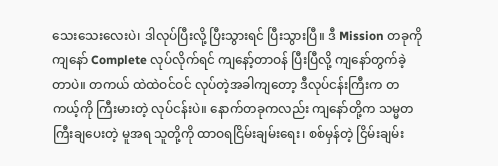သေးသေးလေးပဲ၊ ဒါလုပ်ပြီးလို့ ပြီးသွားရင် ပြီးသွားပြီ။ ဒီ Mission တခုကို ကျနော် Complete လုပ်လိုက်ရင် ကျနော့်တာဝန် ပြီးပြီလို့ ကျနော်တွက်ခဲ့တာပဲ။ တကယ် ထဲထဲဝင်ဝင် လုပ်တဲ့အခါကျတော့ ဒီလုပ်ငန်းကြီးက တကယ့်ကို ကြီးမားတဲ့ လုပ်ငန်းပဲ။ နောက်တခုကလည်း ကျနော်တို့က သမ္မတကြီးချပေးတဲ့ မူအရ သူတို့ကို ထာဝရငြိမ်းချမ်းရေး၊ စစ်မှန်တဲ့ ငြိမ်းချမ်း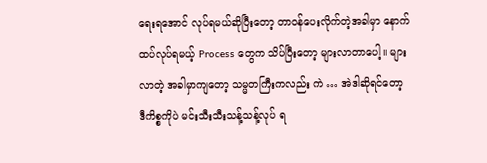ရေးရအောင် လုပ်ရမယ်ဆိုပြီးတော့ တာဝန်ပေးလိုက်တဲ့အခါမှာ နောက်ထပ်လုပ်ရမယ့် Process တွေက သိပ်ပြီးတော့ များလာတာပေါ့။ များလာတဲ့ အခါမှာကျတော့ သမ္မတကြီးကလည်း ကဲ … အဲဒါဆိုရင်တော့ ဒီကိစ္စကိုပဲ မင်းသီးသီးသန့်သန့်လုပ် ရ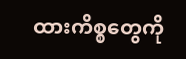ထားကိစ္စတွေကို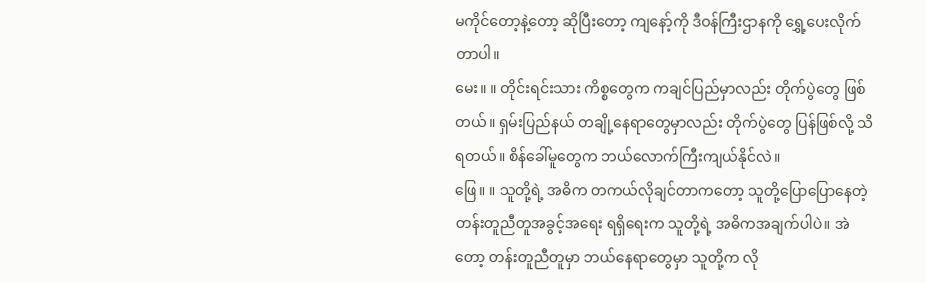မကိုင်တော့နဲ့တော့ ဆိုပြီးတော့ ကျနော့်ကို ဒီဝန်ကြီးဌာနကို ရွှေ့ပေးလိုက်တာပါ။
မေး။ ။ တိုင်းရင်းသား ကိစ္စတွေက ကချင်ပြည်မှာလည်း တိုက်ပွဲတွေ ဖြစ်တယ်။ ရှမ်းပြည်နယ် တချို့နေရာတွေမှာလည်း တိုက်ပွဲတွေ ပြန်ဖြစ်လို့ သိရတယ်။ စိန်ခေါ်မူတွေက ဘယ်လောက်ကြီးကျယ်နိုင်လဲ။
ဖြေ။ ။ သူတို့ရဲ့ အဓိက တကယ်လိုချင်တာကတော့ သူတို့ပြောပြောနေတဲ့ တန်းတူညီတူအခွင့်အရေး ရရှိရေးက သူတို့ရဲ့ အဓိကအချက်ပါပဲ။ အဲတော့ တန်းတူညီတူမှာ ဘယ်နေရာတွေမှာ သူတို့က လို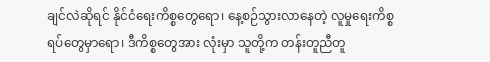ချင်လဲဆိုရင် နိုင်ငံရေးကိစ္စတွေရော၊ နေ့စဉ်သွားလာနေတဲ့ လူမှုရေးကိစ္စရပ်တွေမှာရော၊ ဒီကိစ္စတွေအား လုံးမှာ သူတို့က တန်းတူညီတူ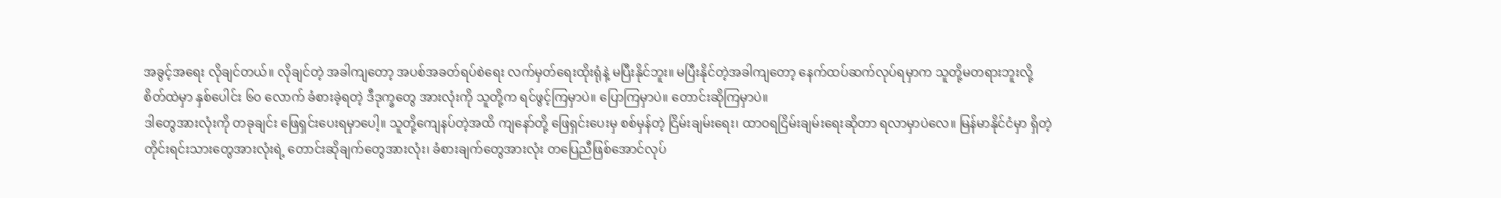အခွင့်အရေး လိုချင်တယ်။ လိုချင်တဲ့ အခါကျတော့ အပစ်အခတ်ရပ်စဲရေး လက်မှတ်ရေးထိုးရုံနဲ့ မပြီးနိုင်ဘူး။ မပြီးနိုင်တဲ့အခါကျတော့ နေက်ထပ်ဆက်လုပ်ရမှာက သူတို့မတရားဘူးလို့ စိတ်ထဲမှာ နှစ်ပေါင်း ၆၀ လောက် ခံစားခဲ့ရတဲ့ ဒီဒုက္ခတွေ အားလုံးကို သူတို့က ရင်ဖွင့်ကြမှာပဲ။ ပြောကြမှာပဲ။ တောင်းဆိုကြမှာပဲ။
ဒါတွေအားလုံးကို တခုချင်း ဖြေရှင်းပေးရမှာပေါ့။ သူတို့ကျေနပ်တဲ့အထိ ကျနော်တို့ ဖြေရှင်းပေးမှ စစ်မှန်တဲ့ ငြိမ်းချမ်းရေး၊ ထာဝရငြိမ်းချမ်းရေးဆိုတာ ရလာမှာပဲလေ။ မြန်မာနိုင်ငံမှာ ရှိတဲ့ တိုင်းရင်းသားတွေအားလုံးရဲ့ တောင်းဆိုချက်တွေအားလုံး၊ ခံစားချက်တွေအားလုံး တပြေညီဖြစ်အောင်လုပ်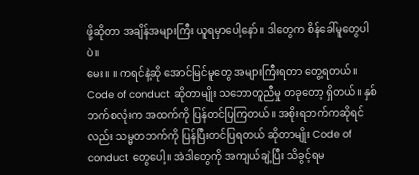ဖို့ဆိုတာ အချိန်အများကြီး ယူရမှာပေါ့နော်။ ဒါတွေက စိန်ခေါ်မူတွေပါပဲ။
မေး။ ။ ကရင်နဲ့ဆို အောင်မြင်မူတွေ အများကြီးရတာ တွေ့ရတယ်။ Code of conduct ဆိုတာမျိုး သဘောတူညီမှု တခုတော့ ရှိတယ်။ နှစ်ဘက်စလုံးက အထက်ကို ပြန်တင်ပြကြတယ်။ အစိုးရဘက်ကဆိုရင်လည်း သမ္မတဘက်ကို ပြန်ပြီးတင်ပြရတယ် ဆိုတာမျိုး Code of conduct တွေပေါ့။ အဲဒါတွေကို အကျယ်ချဲ့ပြီး သိခွင့်ရမ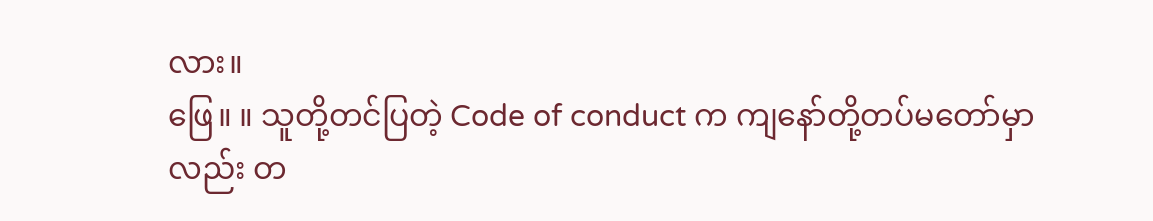လား။
ဖြေ။ ။ သူတို့တင်ပြတဲ့ Code of conduct က ကျနော်တို့တပ်မတော်မှာလည်း တ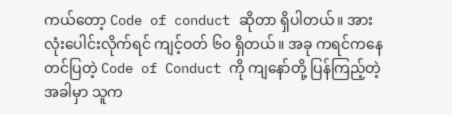ကယ်တော့ Code of conduct ဆိုတာ ရှိပါတယ်။ အားလုံးပေါင်းလိုက်ရင် ကျင့်ဝတ် ၆၀ ရှိတယ်။ အခု ကရင်ကနေ တင်ပြတဲ့ Code of Conduct ကို ကျနော်တို့ ပြန်ကြည့်တဲ့အခါမှာ သူက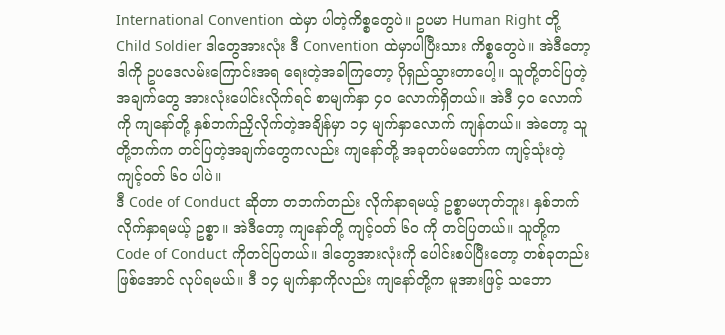International Convention ထဲမှာ ပါတဲ့ကိစ္စတွေပဲ။ ဥပမာ Human Right တို့ Child Soldier ဒါတွေအားလုံး ဒီ Convention ထဲမှာပါပြီးသား ကိစ္စတွေပဲ။ အဲဒီတော့ ဒါကို ဥပဒေလမ်းကြောင်းအရ ရေးတဲ့အခါကြတော့ ပိုရှည်သွားတာပေါ့။ သူတို့တင်ပြတဲ့ အချက်တွေ အားလုံးပေါင်းလိုက်ရင် စာမျက်နှာ ၄၀ လောက်ရှိတယ်။ အဲဒီ ၄၀ လောက်ကို ကျနော်တို့ နှစ်ဘက်ညှိလိုက်တဲ့အချိန်မှာ ၁၄ မျက်နှာလောက် ကျန်တယ်။ အဲတော့ သူတို့ဘက်က တင်ပြတဲ့အချက်တွေကလည်း ကျနော်တို့ အခုတပ်မတော်က ကျင့်သုံးတဲ့ ကျင့်ဝတ် ၆၀ ပါပဲ။
ဒီ Code of Conduct ဆိုတာ တဘက်တည်း လိုက်နာရမယ့် ဥစ္စာမဟုတ်ဘူး၊ နှစ်ဘက်လိုက်နှာရမယ့် ဥစ္စာ။ အဲဒီတော့ ကျနော်တို့ ကျင့်ဝတ် ၆၀ ကို တင်ပြတယ်။ သူတို့က Code of Conduct ကိုတင်ပြတယ်။ ဒါတွေအားလုံးကို ပေါင်းစပ်ပြီးတော့ တစ်ခုတည်းဖြစ်အောင် လုပ်ရမယ်။ ဒီ ၁၄ မျက်နှာကိုလည်း ကျနော်တို့က မူအားဖြင့် သဘော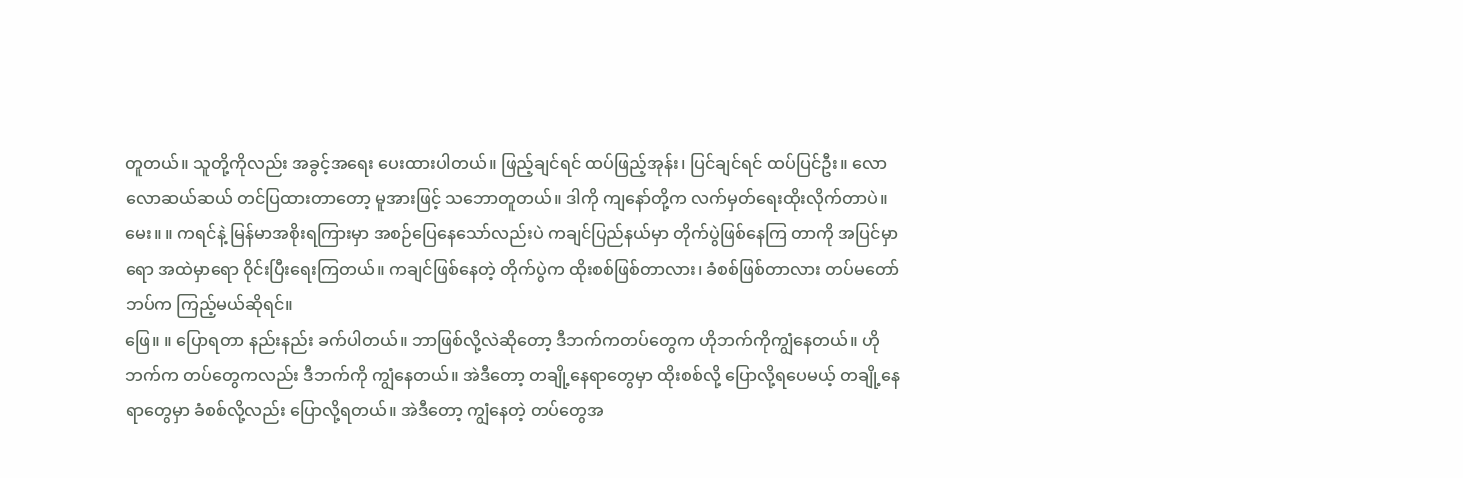တူတယ်။ သူတို့ကိုလည်း အခွင့်အရေး ပေးထားပါတယ်။ ဖြည့်ချင်ရင် ထပ်ဖြည့်အုန်း၊ ပြင်ချင်ရင် ထပ်ပြင်ဦး။ လောလောဆယ်ဆယ် တင်ပြထားတာတော့ မူအားဖြင့် သဘောတူတယ်။ ဒါကို ကျနော်တို့က လက်မှတ်ရေးထိုးလိုက်တာပဲ။
မေး။ ။ ကရင်နဲ့ မြန်မာအစိုးရကြားမှာ အစဉ်ပြေနေသော်လည်းပဲ ကချင်ပြည်နယ်မှာ တိုက်ပွဲဖြစ်နေကြ တာကို အပြင်မှာရော အထဲမှာရော ၀ိုင်းပြီးရေးကြတယ်။ ကချင်ဖြစ်နေတဲ့ တိုက်ပွဲက ထိုးစစ်ဖြစ်တာလား၊ ခံစစ်ဖြစ်တာလား တပ်မတော်ဘပ်က ကြည့်မယ်ဆိုရင်။
ဖြေ။ ။ ပြောရတာ နည်းနည်း ခက်ပါတယ်။ ဘာဖြစ်လို့လဲဆိုတော့ ဒီဘက်ကတပ်တွေက ဟိုဘက်ကိုကျွံနေတယ်။ ဟိုဘက်က တပ်တွေကလည်း ဒီဘက်ကို ကျွံနေတယ်။ အဲဒီတော့ တချို့နေရာတွေမှာ ထိုးစစ်လို့ ပြောလို့ရပေမယ့် တချို့နေရာတွေမှာ ခံစစ်လို့လည်း ပြောလို့ရတယ်။ အဲဒီတော့ ကျွံနေတဲ့ တပ်တွေအ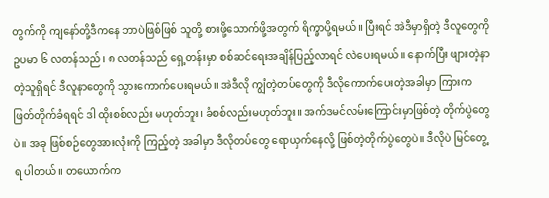တွက်ကို ကျနော်တို့ဒီကနေ ဘာပဲဖြစ်ဖြစ် သူတို့ စားဖို့သောက်ဖို့အတွက် ရိက္ခာပို့ရမယ်။ ပြီးရင် အဲဒီမှာရှိတဲ့ ဒီလူတွေကို ဥပမာ ၆ လတန်သည်၊ ၈ လတန်သည် ရှေ့တန်းမှာ စစ်ဆင်ရေးအချိန်ပြည့်လာရင် လဲပေးရမယ်။ နောက်ပြီး ဖျားတဲ့နာတဲ့သူရှိရင် ဒီလူနာတွေကို သွားကောက်ပေးရမယ်။ အဲဒီလို ကျွံတဲ့တပ်တွေကို ဒီလိုကောက်ပေးတဲ့အခါမှာ ကြားက ဖြတ်တိုက်ခံရရင် ဒါ ထိုးစစ်လည်း မဟုတ်ဘူး၊ ခံစစ်လည်းမဟုတ်ဘူး။ အက်ဒမင်လမ်းကြောင်းမှာဖြစ်တဲ့ တိုက်ပွဲတွေပဲ။ အခု ဖြစ်စဉ်တွေအားလုံးကို ကြည့်တဲ့ အခါမှာ ဒီလိုတပ်တွေ ရောယှက်နေလို့ ဖြစ်တဲ့တိုက်ပွဲတွေပဲ။ ဒီလိုပဲ မြင်တွေ့ရ ပါတယ်။ တယောက်က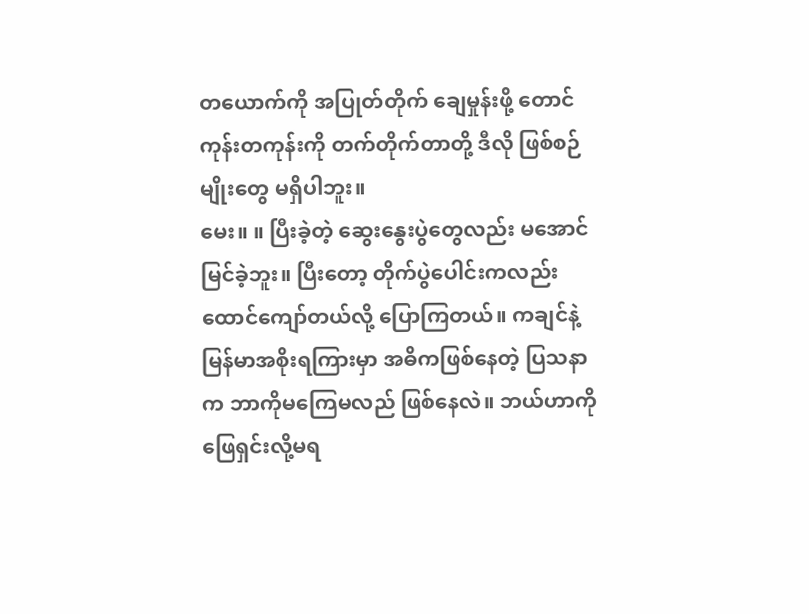တယောက်ကို အပြုတ်တိုက် ချေမှုန်းဖို့ တောင်ကုန်းတကုန်းကို တက်တိုက်တာတို့ ဒီလို ဖြစ်စဉ်မျိုးတွေ မရှိပါဘူး။
မေး။ ။ ပြီးခဲ့တဲ့ ဆွေးနွေးပွဲတွေလည်း မအောင်မြင်ခဲ့ဘူး။ ပြီးတော့ တိုက်ပွဲပေါင်းကလည်း ထောင်ကျော်တယ်လို့ ပြောကြတယ်။ ကချင်နဲ့ မြန်မာအစိုးရကြားမှာ အဓိကဖြစ်နေတဲ့ ပြသနာက ဘာကိုမကြေမလည် ဖြစ်နေလဲ။ ဘယ်ဟာကို ဖြေရှင်းလို့မရ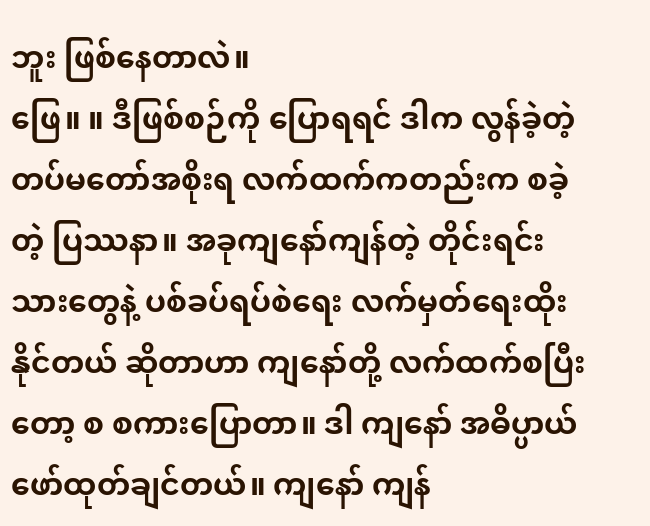ဘူး ဖြစ်နေတာလဲ။
ဖြေ။ ။ ဒီဖြစ်စဉ်ကို ပြောရရင် ဒါက လွန်ခဲ့တဲ့ တပ်မတော်အစိုးရ လက်ထက်ကတည်းက စခဲ့တဲ့ ပြဿနာ။ အခုကျနော်ကျန်တဲ့ တိုင်းရင်းသားတွေနဲ့ ပစ်ခပ်ရပ်စဲရေး လက်မှတ်ရေးထိုးနိုင်တယ် ဆိုတာဟာ ကျနော်တို့ လက်ထက်စပြီးတော့ စ စကားပြောတာ။ ဒါ ကျနော် အဓိပ္ပာယ်ဖော်ထုတ်ချင်တယ်။ ကျနော် ကျန်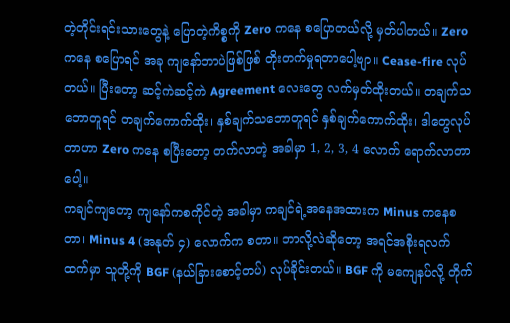တဲ့တိုင်းရင်းသားတွေနဲ့ ပြောတဲ့ကိစ္စကို Zero ကနေ စပြောတယ်လို့ မှတ်ပါတယ်။ Zero ကနေ စပြောရင် အခု ကျနော်ဘာပဲဖြစ်ဖြစ် တိုးတက်မှုရတာပေါ့ဗျာ။ Cease-fire လုပ်တယ်။ ပြီးတော့ ဆင့်ကဲဆင့်ကဲ Agreement လေးတွေ လက်မှတ်ထိုးတယ်။ တချက်သဘောတူရင် တချက်ကောက်ထိုး၊ နှစ်ချက်သဘောတူရင် နှစ်ချက်ကောက်ထိုး၊ ဒါတွေလုပ်တာဟာ Zero ကနေ စပြီးတော့ တက်လာတဲ့ အခါမှာ 1, 2, 3, 4 လောက် ရောက်လာတာပေါ့။
ကချင်ကျတော့ ကျနော်ကစကိုင်တဲ့ အခါမှာ ကချင်ရဲ့အနေအထားက Minus ကနေစတာ၊ Minus 4 (အနုတ် ၄) လောက်က စတာ။ ဘာလို့လဲဆိုတော့ အရင်အစိုးရလက်ထက်မှာ သူတို့ကို BGF (နယ်ခြားစောင့်တပ်) လုပ်ခိုင်းတယ်။ BGF ကို မကျေနပ်လို့ တိုက်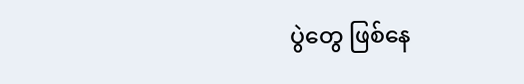ပွဲတွေ ဖြစ်နေ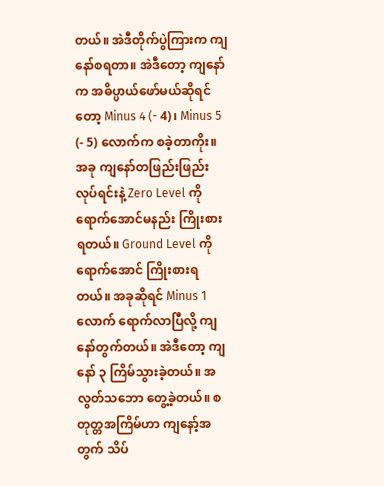တယ်။ အဲဒီတိုက်ပွဲကြားက ကျနော်စရတာ။ အဲဒီတော့ ကျနော်က အဓိပ္ပာယ်ဖော်မယ်ဆိုရင်တော့ Minus 4 (- 4)၊ Minus 5 (- 5) လောက်က စခဲ့တာကိုး။ အခု ကျနော်တဖြည်းဖြည်း လုပ်ရင်းနဲ့ Zero Level ကို ရောက်အောင်မနည်း ကြိုးစားရတယ်။ Ground Level ကို ရောက်အောင် ကြိုးစားရတယ်။ အခုဆိုရင် Minus 1 လောက် ရောက်လာပြီလို့ ကျနော်တွက်တယ်။ အဲဒီတော့ ကျနော် ၃ ကြိမ်သွားခဲ့တယ်။ အလွတ်သဘော တွေ့ခဲ့တယ်။ စတုတ္တအကြိမ်ဟာ ကျနော့်အတွက် သိပ်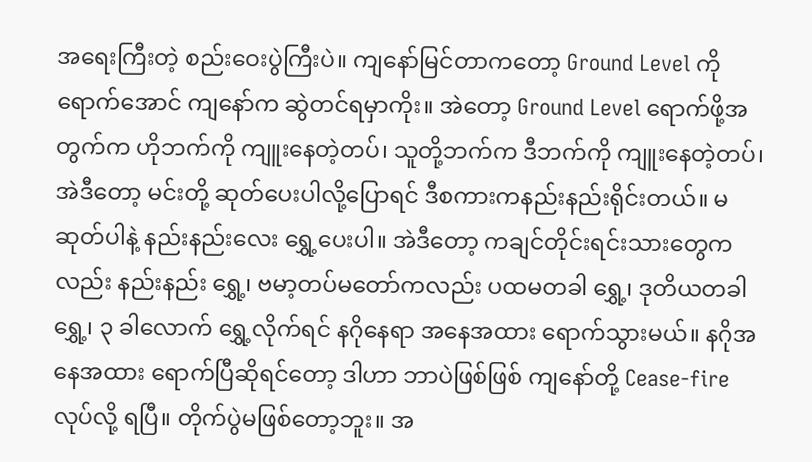အရေးကြီးတဲ့ စည်းဝေးပွဲကြီးပဲ။ ကျနော်မြင်တာကတော့ Ground Level ကိုရောက်အောင် ကျနော်က ဆွဲတင်ရမှာကိုး။ အဲတော့ Ground Level ရောက်ဖို့အတွက်က ဟိုဘက်ကို ကျူးနေတဲ့တပ်၊ သူတို့ဘက်က ဒီဘက်ကို ကျူးနေတဲ့တပ်၊ အဲဒီတော့ မင်းတို့ ဆုတ်ပေးပါလို့ပြောရင် ဒီစကားကနည်းနည်းရိုင်းတယ်။ မဆုတ်ပါနဲ့ နည်းနည်းလေး ရွှေ့ပေးပါ။ အဲဒီတော့ ကချင်တိုင်းရင်းသားတွေကလည်း နည်းနည်း ရွှေ့၊ ဗမာ့တပ်မတော်ကလည်း ပထမတခါ ရွှေ့၊ ဒုတိယတခါ ရွှေ့၊ ၃ ခါလောက် ရွှေ့လိုက်ရင် နဂိုနေရာ အနေအထား ရောက်သွားမယ်။ နဂိုအနေအထား ရောက်ပြီဆိုရင်တော့ ဒါဟာ ဘာပဲဖြစ်ဖြစ် ကျနော်တို့ Cease-fire လုပ်လို့ ရပြီ။ တိုက်ပွဲမဖြစ်တော့ဘူး။ အ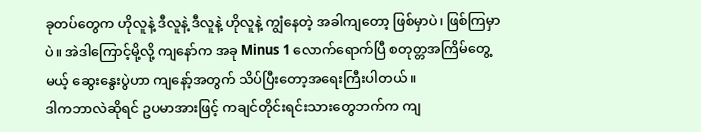ခုတပ်တွေက ဟိုလူနဲ့ ဒီလူနဲ့ ဒီလူနဲ့ ဟိုလူနဲ့ ကျွံနေတဲ့ အခါကျတော့ ဖြစ်မှာပဲ၊ ဖြစ်ကြမှာပဲ။ အဲဒါကြောင့်မို့လို့ ကျနော်က အခု Minus 1 လောက်ရောက်ပြီ စတုတ္တအကြိမ်တွေ့မယ့် ဆွေးနွေးပွဲဟာ ကျနော့်အတွက် သိပ်ပြီးတော့အရေးကြီးပါတယ်။
ဒါကဘာလဲဆိုရင် ဥပမာအားဖြင့် ကချင်တိုင်းရင်းသားတွေဘက်က ကျ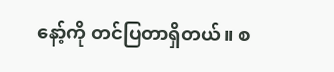နော့်ကို တင်ပြတာရှိတယ်။ စ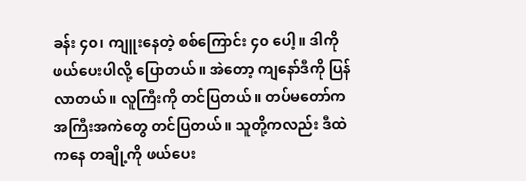ခန်း ၄၀၊ ကျူးနေတဲ့ စစ်ကြောင်း ၄၀ ပေါ့။ ဒါကို ဖယ်ပေးပါလို့ ပြောတယ်။ အဲတော့ ကျနော်ဒီကို ပြန်လာတယ်။ လူကြီးကို တင်ပြတယ်။ တပ်မတော်က အကြီးအကဲတွေ တင်ပြတယ်။ သူတို့ကလည်း ဒီထဲကနေ တချို့ကို ဖယ်ပေး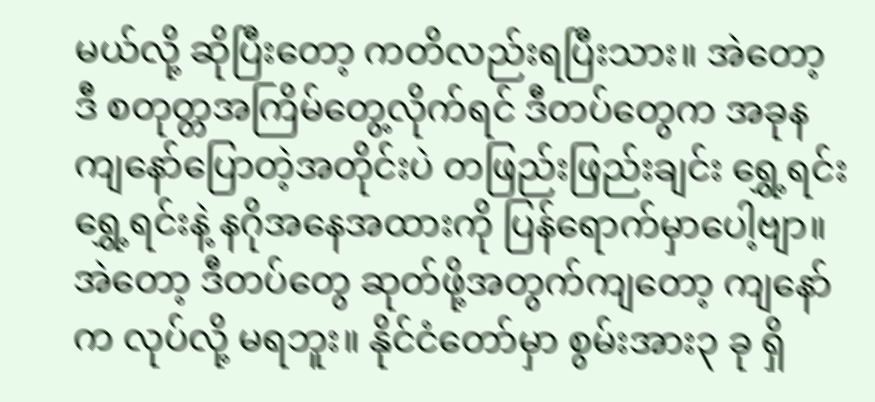မယ်လို့ ဆိုပြီးတော့ ကတိလည်းရပြီးသား။ အဲတော့ ဒီ စတုတ္တအကြိမ်တွေ့လိုက်ရင် ဒီတပ်တွေက အခုန ကျနော်ပြောတဲ့အတိုင်းပဲ တဖြည်းဖြည်းချင်း ရွှေ့ရင်းရွှေ့ရင်းနဲ့ နဂိုအနေအထားကို ပြန်ရောက်မှာပေါ့ဗျာ။ အဲတော့ ဒီတပ်တွေ ဆုတ်ဖို့အတွက်ကျတော့ ကျနော်က လုပ်လို့ မရဘူး။ နိုင်ငံတော်မှာ စွမ်းအား၃ ခု ရှိ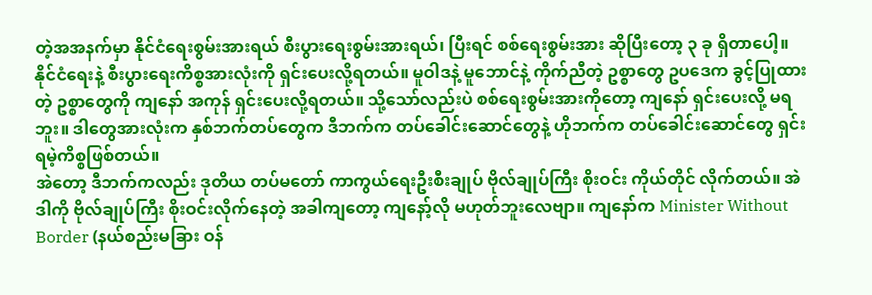တဲ့အအနက်မှာ နိုင်ငံရေးစွမ်းအားရယ် စီးပွားရေးစွမ်းအားရယ်၊ ပြီးရင် စစ်ရေးစွမ်းအား ဆိုပြီးတော့ ၃ ခု ရှိတာပေါ့။ နိုင်ငံရေးနဲ့ စီးပွားရေးကိစ္စအားလုံးကို ရှင်းပေးလို့ရတယ်။ မူဝါဒနဲ့ မူဘောင်နဲ့ ကိုက်ညီတဲ့ ဥစ္စာတွေ ဥပဒေက ခွင့်ပြုထားတဲ့ ဥစ္စာတွေကို ကျနော် အကုန် ရှင်းပေးလို့ရတယ်။ သို့သော်လည်းပဲ စစ်ရေးစွမ်းအားကိုတော့ ကျနော် ရှင်းပေးလို့ မရဘူး။ ဒါတွေအားလုံးက နှစ်ဘက်တပ်တွေက ဒီဘက်က တပ်ခေါင်းဆောင်တွေနဲ့ ဟိုဘက်က တပ်ခေါင်းဆောင်တွေ ရှင်းရမဲ့ကိစ္စဖြစ်တယ်။
အဲတော့ ဒီဘက်ကလည်း ဒုတိယ တပ်မတော် ကာကွယ်ရေးဦးစီးချုပ် ဗိုလ်ချုပ်ကြီး စိုးဝင်း ကိုယ်တိုင် လိုက်တယ်။ အဲဒါကို ဗိုလ်ချုပ်ကြီး စိုးဝင်းလိုက်နေတဲ့ အခါကျတော့ ကျနော့်လို မဟုတ်ဘူးလေဗျာ။ ကျနော်က Minister Without Border (နယ်စည်းမခြား ဝန်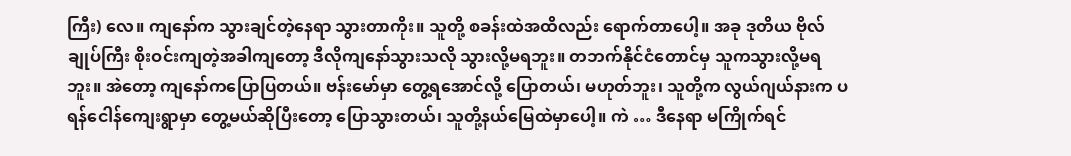ကြီး) လေ။ ကျနော်က သွားချင်တဲ့နေရာ သွားတာကိုး။ သူတို့ စခန်းထဲအထိလည်း ရောက်တာပေါ့။ အခု ဒုတိယ ဗိုလ်ချုပ်ကြီး စိုးဝင်းကျတဲ့အခါကျတော့ ဒီလိုကျနော်သွားသလို သွားလို့မရဘူး။ တဘက်နိုင်ငံတောင်မှ သူကသွားလို့မရဘူး။ အဲတော့ ကျနော်ကပြောပြတယ်။ ဗန်းမော်မှာ တွေ့ရအောင်လို့ ပြောတယ်၊ မဟုတ်ဘူး၊ သူတို့က လွယ်ဂျယ်နားက ပရန်ငေါန်ကျေးရွာမှာ တွေ့မယ်ဆိုပြီးတော့ ပြောသွားတယ်၊ သူတို့နယ်မြေထဲမှာပေါ့။ ကဲ … ဒီနေရာ မကြိုက်ရင်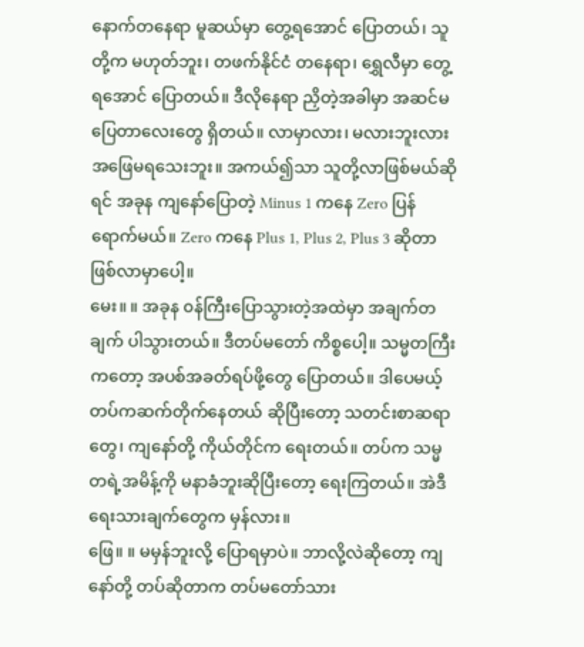နောက်တနေရာ မူဆယ်မှာ တွေ့ရအောင် ပြောတယ်၊ သူတို့က မဟုတ်ဘူး၊ တဖက်နိုင်ငံ တနေရာ၊ ရွှေလီမှာ တွေ့ရအောင် ပြောတယ်။ ဒီလိုနေရာ ညှိတဲ့အခါမှာ အဆင်မပြေတာလေးတွေ ရှိတယ်။ လာမှာလား၊ မလားဘူးလား အဖြေမရသေးဘူး။ အကယ်၍သာ သူတို့လာဖြစ်မယ်ဆိုရင် အခုန ကျနော်ပြောတဲ့ Minus 1 ကနေ Zero ပြန်ရောက်မယ်။ Zero ကနေ Plus 1, Plus 2, Plus 3 ဆိုတာ ဖြစ်လာမှာပေါ့။
မေး။ ။ အခုန ၀န်ကြီးပြောသွားတဲ့အထဲမှာ အချက်တချက် ပါသွားတယ်။ ဒီတပ်မတော် ကိစ္စပေါ့။ သမ္မတကြီးကတော့ အပစ်အခတ်ရပ်ဖို့တွေ ပြောတယ်။ ဒါပေမယ့် တပ်ကဆက်တိုက်နေတယ် ဆိုပြီးတော့ သတင်းစာဆရာတွေ၊ ကျနော်တို့ ကိုယ်တိုင်က ရေးတယ်။ တပ်က သမ္မတရဲ့အမိန့်ကို မနာခံဘူးဆိုပြီးတော့ ရေးကြတယ်။ အဲဒီရေးသားချက်တွေက မှန်လား။
ဖြေ။ ။ မမှန်ဘူးလို့ ပြောရမှာပဲ။ ဘာလို့လဲဆိုတော့ ကျနော်တို့ တပ်ဆိုတာက တပ်မတော်သား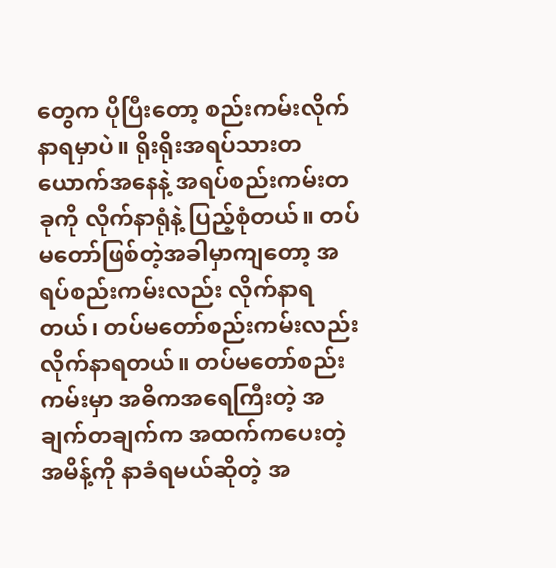တွေက ပိုပြီးတော့ စည်းကမ်းလိုက်နာရမှာပဲ။ ရိုးရိုးအရပ်သားတယောက်အနေနဲ့ အရပ်စည်းကမ်းတခုကို လိုက်နာရုံနဲ့ ပြည့်စုံတယ်။ တပ်မတော်ဖြစ်တဲ့အခါမှာကျတော့ အရပ်စည်းကမ်းလည်း လိုက်နာရတယ်၊ တပ်မတော်စည်းကမ်းလည်း လိုက်နာရတယ်။ တပ်မတော်စည်းကမ်းမှာ အဓိကအရေကြီးတဲ့ အချက်တချက်က အထက်ကပေးတဲ့ အမိန့်ကို နာခံရမယ်ဆိုတဲ့ အ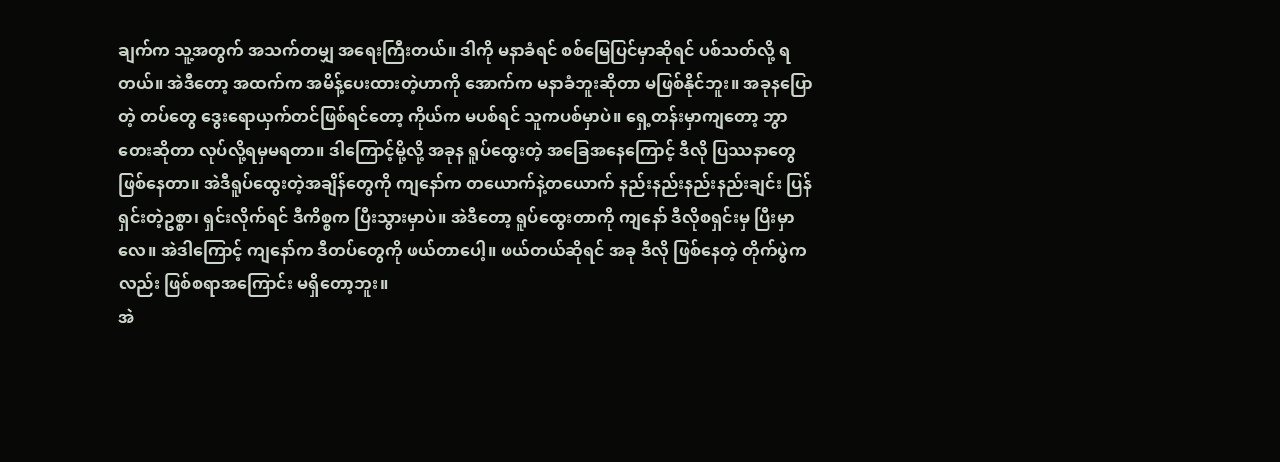ချက်က သူ့အတွက် အသက်တမျှ အရေးကြီးတယ်။ ဒါကို မနာခံရင် စစ်မြေပြင်မှာဆိုရင် ပစ်သတ်လို့ ရတယ်။ အဲဒီတော့ အထက်က အမိန့်ပေးထားတဲ့ဟာကို အောက်က မနာခံဘူးဆိုတာ မဖြစ်နိုင်ဘူး။ အခုနပြောတဲ့ တပ်တွေ ဒွေးရောယှက်တင်ဖြစ်ရင်တော့ ကိုယ်က မပစ်ရင် သူကပစ်မှာပဲ။ ရှေ့တန်းမှာကျတော့ ဘွာတေးဆိုတာ လုပ်လို့ရမှမရတာ။ ဒါကြောင့်မို့လို့ အခုန ရူပ်ထွေးတဲ့ အခြေအနေကြောင့် ဒီလို ပြဿနာတွေ ဖြစ်နေတာ။ အဲဒီရူပ်ထွေးတဲ့အချိန်တွေကို ကျနော်က တယောက်နဲ့တယောက် နည်းနည်းနည်းနည်းချင်း ပြန်ရှင်းတဲ့ဥစ္စာ၊ ရှင်းလိုက်ရင် ဒီကိစ္စက ပြီးသွားမှာပဲ။ အဲဒီတော့ ရူပ်ထွေးတာကို ကျနော် ဒီလိုစရှင်းမှ ပြီးမှာလေ။ အဲဒါကြောင့် ကျနော်က ဒီတပ်တွေကို ဖယ်တာပေါ့။ ဖယ်တယ်ဆိုရင် အခု ဒီလို ဖြစ်နေတဲ့ တိုက်ပွဲကလည်း ဖြစ်စရာအကြောင်း မရှိတော့ဘူး။
အဲ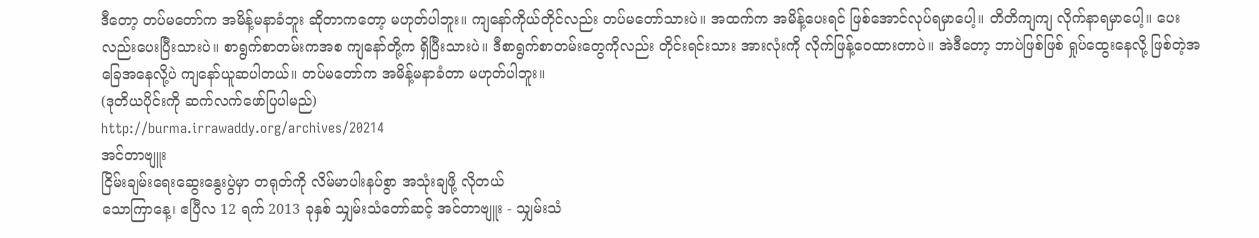ဒီတော့ တပ်မတော်က အမိန့်မနာခံဘူး ဆိုတာကတော့ မဟုတ်ပါဘူး။ ကျနော်ကိုယ်တိုင်လည်း တပ်မတော်သားပဲ။ အထက်က အမိန့်ပေးရင် ဖြစ်အောင်လုပ်ရမှာပေါ့။ တိတိကျကျ လိုက်နာရမှာပေါ့။ ပေးလည်းပေးပြီးသားပဲ။ စာရွက်စာတမ်းကအစ ကျနော်တို့က ရှိပြီးသားပဲ။ ဒီစာရွက်စာတမ်းတွေကိုလည်း တိုင်းရင်းသား အားလုံးကို လိုက်ဖြန့်ဝေထားတာပဲ။ အဲဒီတော့ ဘာပဲဖြစ်ဖြစ် ရှုပ်ထွေးနေလို့ ဖြစ်တဲ့အခြေအနေလို့ပဲ ကျနော်ယူဆပါတယ်။ တပ်မတော်က အမိန့်မနာခံတာ မဟုတ်ပါဘူး။
(ဒုတိယပိုင်းကို ဆက်လက်ဖော်ပြပါမည်)
http://burma.irrawaddy.org/archives/20214
အင်တာဗျူး
ငြိမ်းချမ်းရေးဆွေးနွေးပွဲမှာ တရုတ်ကို လိမ်မာပါးနပ်စွာ အသုံးချဖို့ လိုတယ်
သောကြာနေ့၊ ဧပြီလ 12 ရက် 2013 ခုနှစ် သျှမ်းသံတော်ဆင့် အင်တာဗျူး - သျှမ်းသံ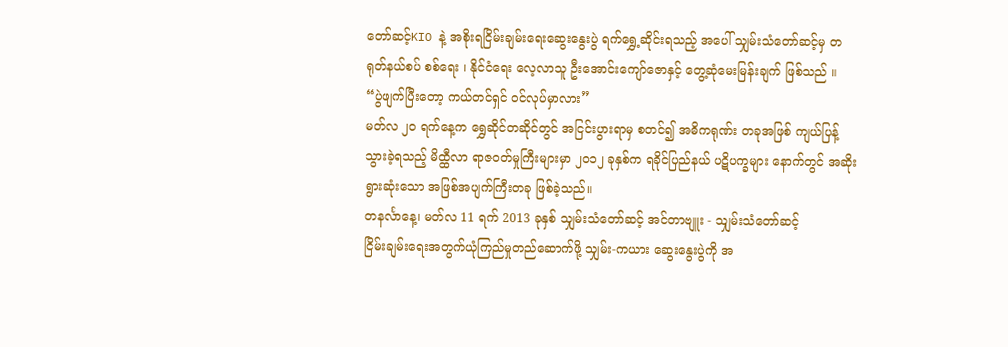တော်ဆင့်KIO နဲ့ အစိုးရငြိမ်းချမ်းရေးဆွေးနွေးပွဲ ရက်ရွှေ့ဆိုင်းရသည့် အပေါ် သျှမ်းသံတော်ဆင့်မှ တရုတ်နယ်စပ် စစ်ရေး ၊ နိုင်ငံရေး လေ့လာသူ ဦးအောင်းကျော်ဇောနှင့် တွေ့ဆုံမေးမြန်းချက် ဖြစ်သည် ။
“ပွဲဖျက်ပြီးတော့ ကယ်တင်ရှင် ဝင်လုပ်မှာလား”
မတ်လ ၂၀ ရက်နေ့က ရွှေဆိုင်တဆိုင်တွင် အငြင်းပွားရာမှ စတင်၍ အဓိကရုဏ်း တခုအဖြစ် ကျယ်ပြန့်သွားခဲ့ရသည့် မိထ္ထီလာ ရာဇဝတ်မှုကြီးများမှာ ၂၀၁၂ ခုနှစ်က ရခိုင်ပြည်နယ် ပဋိပက္ခများ နောက်တွင် အဆိုးရွားဆုံးသော အဖြစ်အပျက်ကြီးတခု ဖြစ်ခဲ့သည်။
တနင်္လာနေ့၊ မတ်လ 11 ရက် 2013 ခုနှစ် သျှမ်းသံတော်ဆင့် အင်တာဗျူး - သျှမ်းသံတော်ဆင့်
ငြိမ်းချမ်းရေးအတွက်ယုံကြည်မှုတည်ဆောက်ဖို့ သျှမ်း-ကယား ဆွေးနွေးပွဲကို အ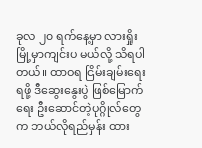ခုလ ၂၀ ရက်နေ့မှာ လားရှိုးမြို့မှာကျင်းပ မယ်လို့ သိရပါတယ်။ ထာဝရ ငြိမ်းချမ်းရေးရဖို့ ဒီဆွေးနွေးပွဲ ဖြစ်မြောက်ရေး ဦးဆောင်တဲ့ပုဂ္ဂိုလ်တွေက ဘယ်လိုရည်မှန်း ထား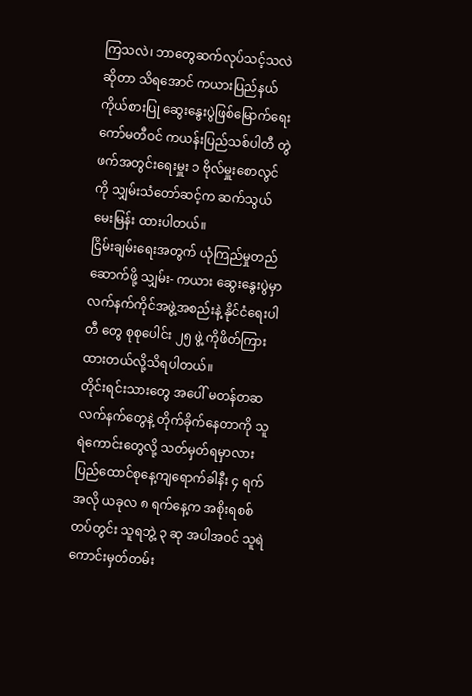ကြသလဲ၊ ဘာတွေဆက်လုပ်သင့်သလဲဆိုတာ သိရအောင် ကယားပြည်နယ်ကိုယ်စားပြု ဆွေးနွေးပွဲဖြစ်မြောက်ရေး ကော်မတီဝင် ကယန်းပြည်သစ်ပါတီ တွဲဖက်အတွင်းရေးမှူး ၁ ဗိုလ်မှူးစောလွင်ကို သျှမ်းသံတော်ဆင့်က ဆက်သွယ်မေးမြန်း ထားပါတယ်။
ငြိမ်းချမ်းရေးအတွက် ယုံကြည်မှုတည်ဆောက်ဖို့ သျှမ်း- ကယား ဆွေးနွေးပွဲမှာ လက်နက်ကိုင်အဖွဲ့အစည်းနဲ့ နိုင်ငံရေးပါတီ တွေ စုစုပေါင်း ၂၅ ဖွဲ့ ကိုဖိတ်ကြားထားတယ်လို့သိရပါတယ်။
တိုင်းရင်းသားတွေ အပေါ် မတန်တဆလက်နက်တွေနဲ့ တိုက်ခိုက်နေတာကို သူရဲကောင်းတွေလို့ သတ်မှတ်ရမှာလား
ပြည်ထောင်စုနေ့ကျရောက်ခါနီး ၄ ရက်အလို ယခုလ ၈ ရက်နေ့က အစိုးရစစ်တပ်တွင်း သူရဘွဲ့ ၃ ဆု အပါအဝင် သူရဲ ကောင်းမှတ်တမ်း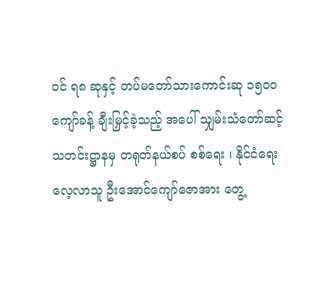ဝင် ရ၈ ဆုနှင့် တပ်မတော်သားကောင်းဆု ၁၅၀၀ ကျော်ခန့် ချီးမြှင့်ခဲ့သည့် အပေါ် သျှမ်းသံတော်ဆင့် သတင်းဋ္ဌာနမှ တရုတ်နယ်စပ် စစ်ရေး ၊ နိုင်ငံရေးလေ့လာသူ ဦးအောင်ကျော်ဇောအား တွေ့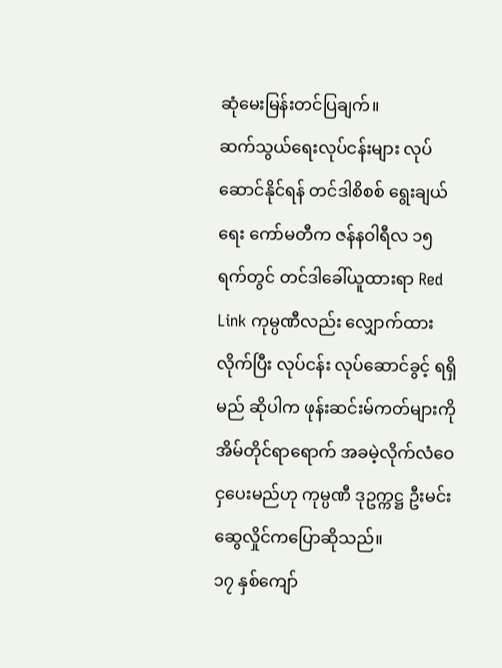ဆုံမေးမြန်းတင်ပြချက်။
ဆက်သွယ်ရေးလုပ်ငန်းများ လုပ်ဆောင်နိုင်ရန် တင်ဒါစိစစ် ရွေးချယ်ရေး ကော်မတီက ဇန်နဝါရီလ ၁၅ ရက်တွင် တင်ဒါခေါ်ယူထားရာ Red Link ကုမ္ပဏီလည်း လျှောက်ထားလိုက်ပြီး လုပ်ငန်း လုပ်ဆောင်ခွင့် ရရှိမည် ဆိုပါက ဖုန်းဆင်းမ်ကတ်များကို အိမ်တိုင်ရာရောက် အခမဲ့လိုက်လံဝေငှပေးမည်ဟု ကုမ္ပဏီ ဒုဥက္ကဋ္ဌ ဦးမင်းဆွေလှိုင်ကပြောဆိုသည်။
၁၇ နှစ်ကျော်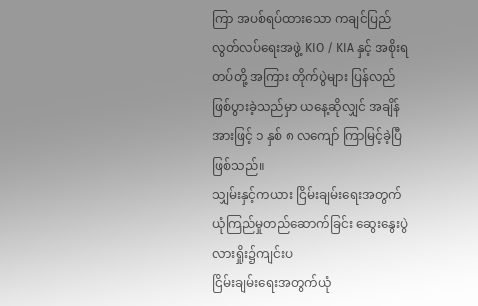ကြာ အပစ်ရပ်ထားသော ကချင်ပြည်လွတ်လပ်ရေးအဖွဲ့ KIO / KIA နှင့် အစိုးရတပ်တို့ အကြား တိုက်ပွဲများ ပြန်လည် ဖြစ်ပွားခဲ့သည်မှာ ယနေ့ဆိုလျှင် အချိန်အားဖြင့် ၁ နှစ် ၈ လကျော် ကြာမြင့်ခဲ့ပြီ ဖြစ်သည်။
သျှမ်းနှင့်ကယား ငြိမ်းချမ်းရေးအတွက် ယုံကြည်မှုတည်ဆောက်ခြင်း ဆွေးနွေးပွဲ လားရှိုး၌ကျင်းပ
ငြိမ်းချမ်းရေးအတွက်ယုံ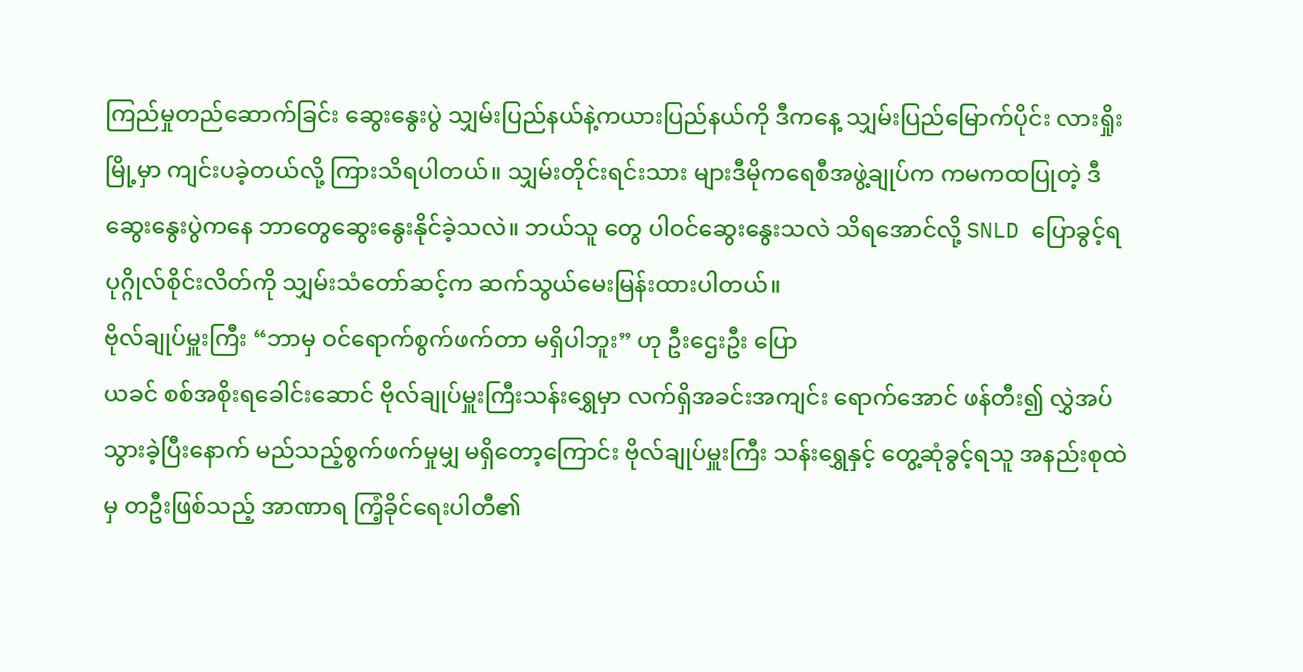ကြည်မှုတည်ဆောက်ခြင်း ဆွေးနွေးပွဲ သျှမ်းပြည်နယ်နဲ့ကယားပြည်နယ်ကို ဒီကနေ့ သျှမ်းပြည်မြောက်ပိုင်း လားရှိုးမြို့မှာ ကျင်းပခဲ့တယ်လို့ ကြားသိရပါတယ်။ သျှမ်းတိုင်းရင်းသား များဒီမိုကရေစီအဖွဲ့ချုပ်က ကမကထပြုတဲ့ ဒီဆွေးနွေးပွဲကနေ ဘာတွေဆွေးနွေးနိုင်ခဲ့သလဲ။ ဘယ်သူ တွေ ပါဝင်ဆွေးနွေးသလဲ သိရအောင်လို့ SNLD ပြောခွင့်ရပုဂ္ဂိုလ်စိုင်းလိတ်ကို သျှမ်းသံတော်ဆင့်က ဆက်သွယ်မေးမြန်းထားပါတယ်။
ဗိုလ်ချုပ်မှူးကြီး “ဘာမှ ဝင်ရောက်စွက်ဖက်တာ မရှိပါဘူး” ဟု ဦးဌေးဦး ပြော
ယခင် စစ်အစိုးရခေါင်းဆောင် ဗိုလ်ချုပ်မှူးကြီးသန်းရွှေမှာ လက်ရှိအခင်းအကျင်း ရောက်အောင် ဖန်တီး၍ လွှဲအပ်သွားခဲ့ပြီးနောက် မည်သည့်စွက်ဖက်မှုမျှ မရှိတော့ကြောင်း ဗိုလ်ချုပ်မှူးကြီး သန်းရွှေနှင့် တွေ့ဆုံခွင့်ရသူ အနည်းစုထဲမှ တဦးဖြစ်သည့် အာဏာရ ကြံ့ခိုင်ရေးပါတီ၏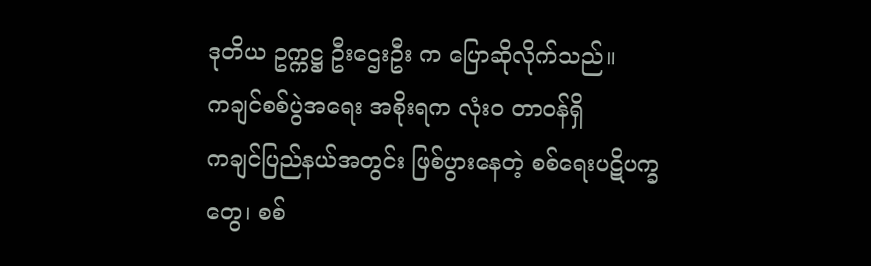ဒုတိယ ဥက္ကဋ္ဌ ဦးဌေးဦး က ပြောဆိုလိုက်သည်။
ကချင်စစ်ပွဲအရေး အစိုးရက လုံးဝ တာဝန်ရှိ
ကချင်ပြည်နယ်အတွင်း ဖြစ်ပွားနေတဲ့ စစ်ရေးပဋိပက္ခတွေ၊ စစ်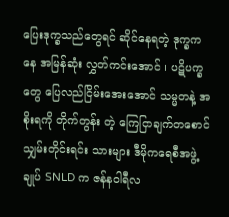ပြေးဒုက္ခသည်တွေရင် ဆိုင်နေရတဲ့ ဒုက္ခကနေ အမြန်ဆုံး လွှတ်ကင်းအောင် ၊ ပဋိပက္ခတွေ ပြေလည်ငြိမ်းအေးအောင် သမ္မတနဲ့ အစိုးရကို တိုက်တွန်း တဲ့ ကြေငြာချက်တစောင် သျှမ်းတိုင်းရင်း သားများ ဒီမိုကရေစီအဖွဲ့ ချုပ် SNLD က ဇန်နဝါရီလ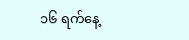၁၆ ရက်နေ့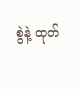စွဲနဲ့ ထုတ်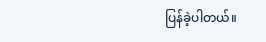ပြန်ခဲ့ပါတယ်။